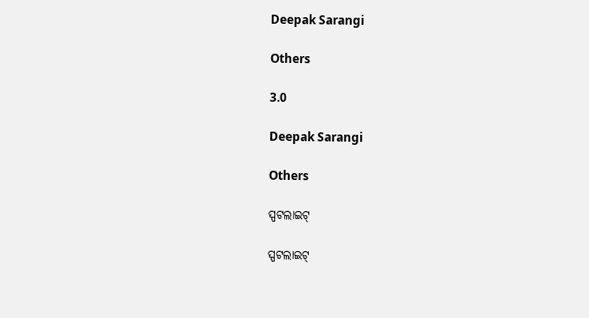Deepak Sarangi

Others

3.0

Deepak Sarangi

Others

ସ୍ପଟଲାଇଟ୍

ସ୍ପଟଲାଇଟ୍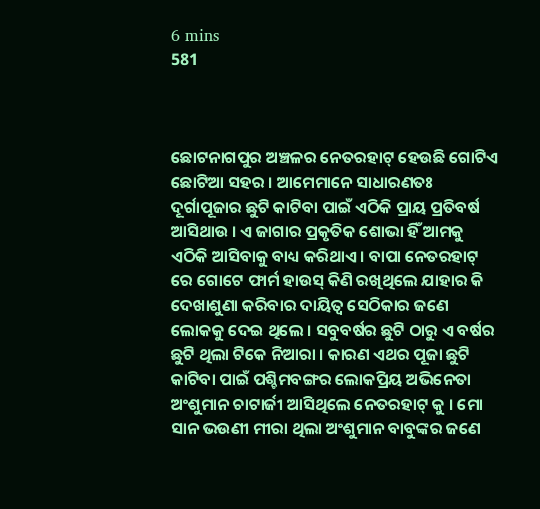6 mins
581



ଛୋଟନାଗପୁର ଅଞ୍ଚଳର ନେତରହାଟ୍ ହେଉଛି ଗୋଟିଏ ଛୋଟିଆ ସହର । ଆମେମାନେ ସାଧାରଣତଃ ଦୂର୍ଗାପୂଜାର ଛୁଟି କାଟିବା ପାଇଁ ଏଠିକି ପ୍ରାୟ ପ୍ରତିବର୍ଷ ଆସିଥାଉ । ଏ ଜାଗାର ପ୍ରକୃତିକ ଶୋଭା ହିଁ ଆମକୁ ଏଠିକି ଆସିବାକୁ ବାଧ୍ୟ କରିଥାଏ । ବାପା ନେତରହାଟ୍ ରେ ଗୋଟେ ଫାର୍ମ ହାଉସ୍ କିଣି ରଖିଥିଲେ ଯାହାର କି ଦେଖାଶୁଣା କରିବାର ଦାୟିତ୍ଵ ସେଠିକାର ଜଣେ ଲୋକକୁ ଦେଇ ଥିଲେ । ସବୁବର୍ଷର ଛୁଟି ଠାରୁ ଏ ବର୍ଷର ଛୁଟି ଥିଲା ଟିକେ ନିଆରା । କାରଣ ଏଥର ପୂଜା ଛୁଟି କାଟିବା ପାଇଁ ପଶ୍ଚିମବଙ୍ଗର ଲୋକପ୍ରିୟ ଅଭିନେତା ଅଂଶୁମାନ ଚାଟାର୍ଜୀ ଆସିଥିଲେ ନେତରହାଟ୍ କୁ । ମୋ ସାନ ଭଉଣୀ ମୀରା ଥିଲା ଅଂଶୁମାନ ବାବୁଙ୍କର ଜଣେ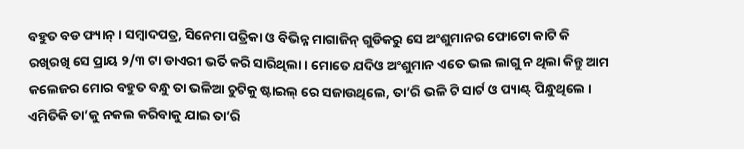ବହୁତ ବଡ ଫ୍ୟାନ୍ । ସମ୍ବାଦପତ୍ର, ସିନେମା ପତ୍ରିକା ଓ ବିଭିନ୍ନ ମାଗାଜିନ୍ ଗୁଡିକରୁ ସେ ଅଂଶୁମାନର ଫୋଟୋ କାଟି କି ରଖିରଖି ସେ ପ୍ରାୟ ୨/୩ ଟା ଡାଏରୀ ଭର୍ତି କରି ସାରିଥିଲା । ମୋତେ ଯଦିଓ ଅଂଶୁମାନ ଏତେ ଭଲ ଲାଗୁ ନ ଥିଲା କିନ୍ତୁ ଆମ କଲେଜର ମୋର ବହୁତ ବନ୍ଧୁ ତା ଭଳିଆ ଚୁଟିକୁ ଷ୍ଟାଇଲ୍ ରେ ସଜାଉଥିଲେ, ତା’ରି ଭଳି ଟି ସାର୍ଟ ଓ ପ୍ୟାଣ୍ଟ୍ ପିନ୍ଧୁଥିଲେ । ଏମିତିକି ତା’କୁ ନକଲ କରିବାକୁ ଯାଇ ତା’ରି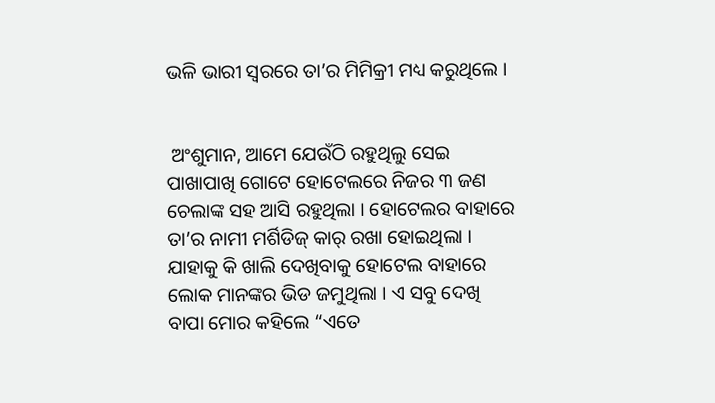ଭଳି ଭାରୀ ସ୍ଵରରେ ତା’ର ମିମିକ୍ରୀ ମଧ୍ୟ କରୁଥିଲେ ।


 ଅଂଶୁମାନ, ଆମେ ଯେଉଁଠି ରହୁଥିଲୁ ସେଇ ପାଖାପାଖି ଗୋଟେ ହୋଟେଲରେ ନିଜର ୩ ଜଣ ଚେଲାଙ୍କ ସହ ଆସି ରହୁଥିଲା । ହୋଟେଲର ବାହାରେ ତା’ର ନାମୀ ମର୍ଶିଡିଜ୍ କାର୍ ରଖା ହୋଇଥିଲା । ଯାହାକୁ କି ଖାଲି ଦେଖିବାକୁ ହୋଟେଲ ବାହାରେ ଲୋକ ମାନଙ୍କର ଭିଡ ଜମୁଥିଲା । ଏ ସବୁ ଦେଖି ବାପା ମୋର କହିଲେ “ଏତେ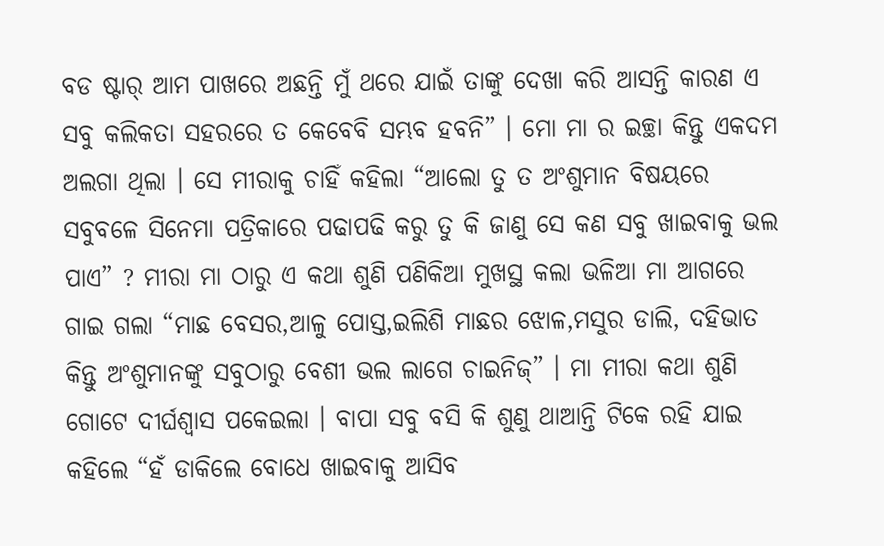ବଡ ଷ୍ଟାର୍ ଆମ ପାଖରେ ଅଛନ୍ତି ମୁଁ ଥରେ ଯାଇଁ ତାଙ୍କୁ ଦେଖା କରି ଆସନ୍ତି କାରଣ ଏ ସବୁ କଲିକତା ସହରରେ ତ କେବେବି ସମ୍ଭବ ହବନି” । ମୋ ମା ର ଇଚ୍ଛା କିନ୍ତୁ ଏକଦମ ଅଲଗା ଥିଲା । ସେ ମୀରାକୁ ଚାହିଁ କହିଲା “ଆଲୋ ତୁ ତ ଅଂଶୁମାନ ବିଷୟରେ ସବୁବଳେ ସିନେମା ପତ୍ରିକାରେ ପଢାପଢି କରୁ ତୁ କି ଜାଣୁ ସେ କଣ ସବୁ ଖାଇବାକୁ ଭଲ ପାଏ” ? ମୀରା ମା ଠାରୁ ଏ କଥା ଶୁଣି ପଣିକିଆ ମୁଖସ୍ଥ କଲା ଭଳିଆ ମା ଆଗରେ ଗାଇ ଗଲା “ମାଛ ବେସର,ଆଳୁ ପୋସ୍ତ,ଇଲିଶି ମାଛର ଝୋଳ,ମସୁର ଡାଲି, ଦହିଭାତ କିନ୍ତୁ ଅଂଶୁମାନଙ୍କୁ ସବୁଠାରୁ ବେଶୀ ଭଲ ଲାଗେ ଚାଇନିଜ୍” । ମା ମୀରା କଥା ଶୁଣି ଗୋଟେ ଦୀର୍ଘଶ୍ଵାସ ପକେଇଲା । ବାପା ସବୁ ବସି କି ଶୁଣୁ ଥାଆନ୍ତି ଟିକେ ରହି ଯାଇ କହିଲେ “ହଁ ଡାକିଲେ ବୋଧେ ଖାଇବାକୁ ଆସିବ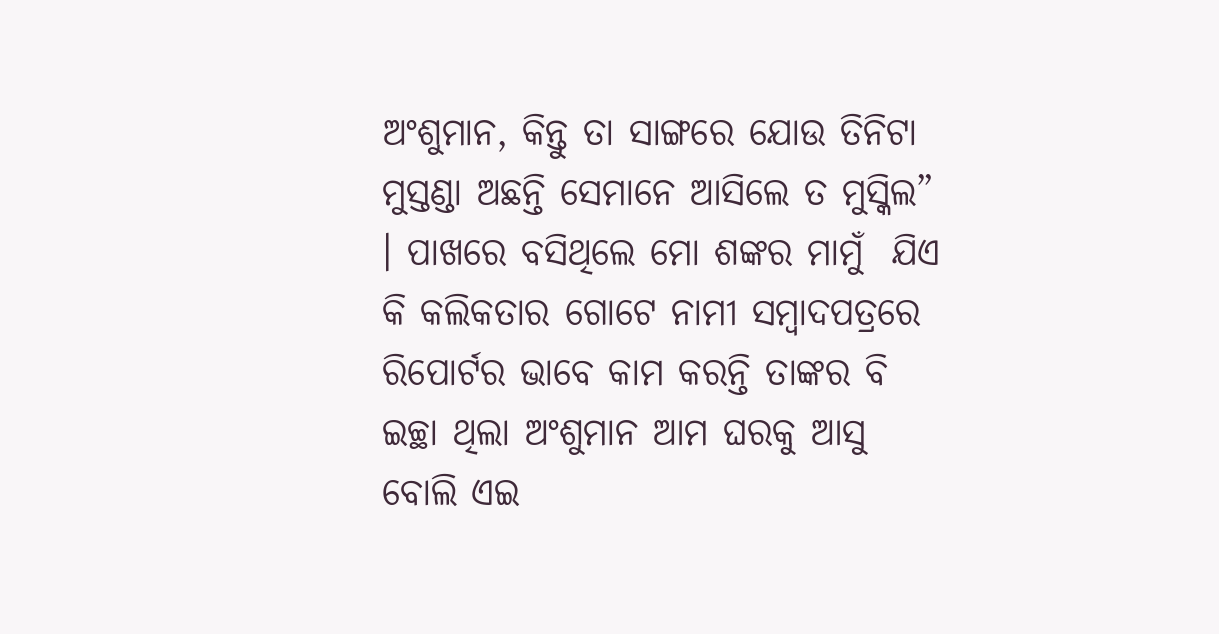ଅଂଶୁମାନ, କିନ୍ତୁ ତା ସାଙ୍ଗରେ ଯୋଉ ତିନିଟା ମୁସ୍ତଣ୍ଡା ଅଛନ୍ତି ସେମାନେ ଆସିଲେ ତ ମୁସ୍କିଲ” । ପାଖରେ ବସିଥିଲେ ମୋ ଶଙ୍କର ମାମୁଁ  ଯିଏ କି କଲିକତାର ଗୋଟେ ନାମୀ ସମ୍ବାଦପତ୍ରରେ ରିପୋର୍ଟର ଭାବେ କାମ କରନ୍ତି ତାଙ୍କର ବି ଇଚ୍ଛା ଥିଲା ଅଂଶୁମାନ ଆମ ଘରକୁ ଆସୁ ବୋଲି ଏଇ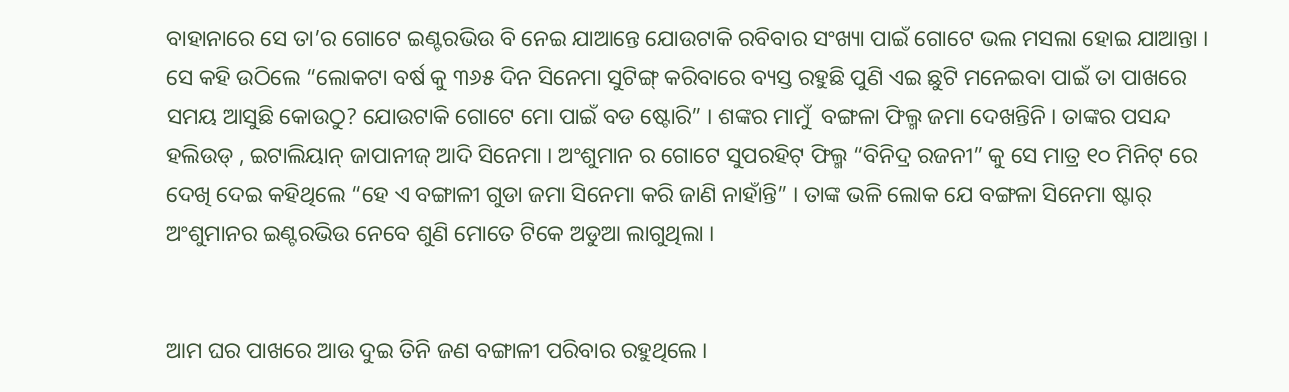ବାହାନାରେ ସେ ତା’ର ଗୋଟେ ଇଣ୍ଟରଭିଉ ବି ନେଇ ଯାଆନ୍ତେ ଯୋଉଟାକି ରବିବାର ସଂଖ୍ୟା ପାଇଁ ଗୋଟେ ଭଲ ମସଲା ହୋଇ ଯାଆନ୍ତା । ସେ କହି ଉଠିଲେ “ଲୋକଟା ବର୍ଷ କୁ ୩୬୫ ଦିନ ସିନେମା ସୁଟିଙ୍ଗ୍ କରିବାରେ ବ୍ୟସ୍ତ ରହୁଛି ପୁଣି ଏଇ ଛୁଟି ମନେଇବା ପାଇଁ ତା ପାଖରେ ସମୟ ଆସୁଛି କୋଉଠୁ? ଯୋଉଟାକି ଗୋଟେ ମୋ ପାଇଁ ବଡ ଷ୍ଟୋରି” । ଶଙ୍କର ମାମୁଁ  ବଙ୍ଗଳା ଫିଲ୍ମ ଜମା ଦେଖନ୍ତିନି । ତାଙ୍କର ପସନ୍ଦ ହଲିଉଡ୍ , ଇଟାଲିୟାନ୍ ଜାପାନୀଜ୍ ଆଦି ସିନେମା । ଅଂଶୁମାନ ର ଗୋଟେ ସୁପରହିଟ୍ ଫିଲ୍ମ “ବିନିଦ୍ର ରଜନୀ” କୁ ସେ ମାତ୍ର ୧୦ ମିନିଟ୍ ରେ ଦେଖି ଦେଇ କହିଥିଲେ “ହେ ଏ ବଙ୍ଗାଳୀ ଗୁଡା ଜମା ସିନେମା କରି ଜାଣି ନାହାଁନ୍ତି” । ତାଙ୍କ ଭଳି ଲୋକ ଯେ ବଙ୍ଗଳା ସିନେମା ଷ୍ଟାର୍ ଅଂଶୁମାନର ଇଣ୍ଟରଭିଉ ନେବେ ଶୁଣି ମୋତେ ଟିକେ ଅଡୁଆ ଲାଗୁଥିଲା ।


ଆମ ଘର ପାଖରେ ଆଉ ଦୁଇ ତିନି ଜଣ ବଙ୍ଗାଳୀ ପରିବାର ରହୁଥିଲେ ।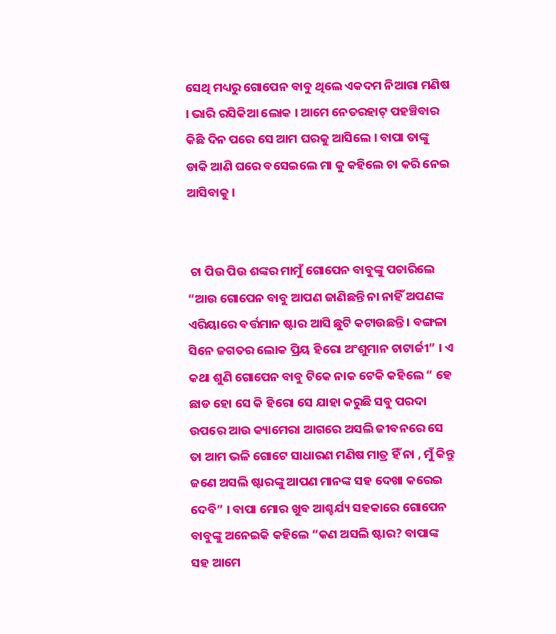ସେଥି ମଧ୍ୟରୁ ଗୋପେନ ବାବୁ ଥିଲେ ଏକଦମ ନିଆରା ମଣିଷ । ଭାରି ରସିକିଆ ଲୋକ । ଆମେ ନେତରହାଟ୍ ପହଞ୍ଚିବାର କିଛି ଦିନ ପରେ ସେ ଆମ ଘରକୁ ଆସିଲେ । ବାପା ତାଙ୍କୁ ଡାକି ଆଣି ଘରେ ବସେଇଲେ ମା କୁ କହିଲେ ଚା କରି ନେଇ ଆସିବାକୁ ।


 ଚା ପିଉ ପିଉ ଶଙ୍କର ମାମୁଁ ଗୋପେନ ବାବୁଙ୍କୁ ପଚାରିଲେ “ଆଉ ଗୋପେନ ବାବୁ ଆପଣ ଜାଣିଛନ୍ତି ନା ନାହିଁ ଅପଣଙ୍କ ଏରିୟାରେ ବର୍ତ୍ତମାନ ଷ୍ଟାର ଆସି ଛୁଟି କଟାଉଛନ୍ତି । ବଙ୍ଗଳା ସିନେ ଜଗତର ଲୋକ ପ୍ରିୟ ହିରୋ ଅଂଶୁମାନ ଚାଟାର୍ଜୀ” । ଏ କଥା ଶୁଣି ଗୋପେନ ବାବୁ ଟିକେ ନାକ ଟେକି କହିଲେ “ ହେ ଛାଡ ହୋ ସେ କି ହିରୋ ସେ ଯାହା କରୁଛି ସବୁ ପରଦା ଉପରେ ଆଉ କ୍ୟାମେରା ଆଗରେ ଅସଲି ଜୀବନରେ ସେ ତା ଆମ ଭଳି ଗୋଟେ ସାଧାରଣ ମଣିଷ ମାତ୍ର ହିଁ ନା , ମୁଁ କିନ୍ତୁ ଜଣେ ଅସଲି ଷ୍ଟାରଙ୍କୁ ଆପଣ ମାନଙ୍କ ସହ ଦେଖା କରେଇ ଦେବି” । ବାପା ମୋର ଖୁବ ଆଶ୍ଚର୍ଯ୍ୟ ସହକାରେ ଗୋପେନ ବାବୁଙ୍କୁ ଅନେଇକି କହିଲେ “କଣ ଅସଲି ଷ୍ଟାର? ବାପାଙ୍କ ସହ ଆମେ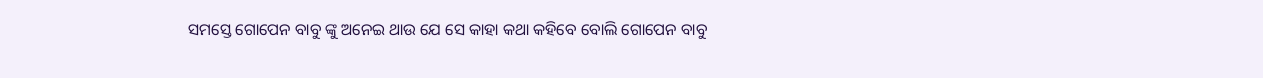ସମସ୍ତେ ଗୋପେନ ବାବୁ ଙ୍କୁ ଅନେଇ ଥାଉ ଯେ ସେ କାହା କଥା କହିବେ ବୋଲି ଗୋପେନ ବାବୁ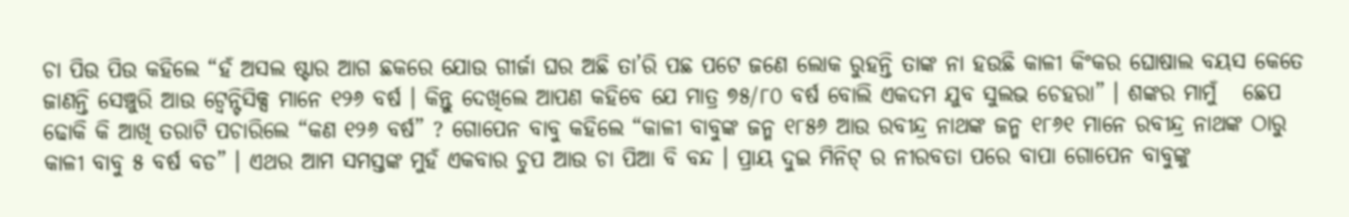ଚା ପିଉ ପିଉ କହିଲେ “ହଁ ଅସଲ ଷ୍ଟାର ଆଗ ଛକରେ ଯୋଉ ଗୀର୍ଜା ଘର ଅଛି ତା’ରି ପଛ ପଟେ ଜଣେ ଲୋକ ରୁହନ୍ତି ତାଙ୍କ ନା ହଉଛି କାଳୀ କିଂକର ଘୋଷାଲ ବୟସ କେତେ ଜାଣନ୍ତି ସେଞ୍ଚୁରି ଆଉ ଟ୍ୱେନ୍ଟିସିକ୍ସ ମାନେ ୧୨୬ ବର୍ଷ । କିନ୍ତୁ ଦେଖିଲେ ଆପଣ କହିବେ ଯେ ମାତ୍ର ୭୫/୮୦ ବର୍ଷ ବୋଲି ଏକଦମ ଯୁବ ସୁଲଭ ଚେହରା” । ଶଙ୍କର ମାମୁଁ   ଛେପ ଢୋକି କି ଆଖି ତରାଟି ପଚାରିଲେ “କଣ ୧୨୬ ବର୍ଷ” ? ଗୋପେନ ବାବୁ କହିଲେ “କାଳୀ ବାବୁଙ୍କ ଜନ୍ମ ୧୮୫୬ ଆଉ ରବୀନ୍ଦ୍ର ନାଥଙ୍କ ଜନ୍ମ ୧୮୬୧ ମାନେ ରବୀନ୍ଦ୍ର ନାଥଙ୍କ ଠାରୁ କାଳୀ ବାବୁ ୫ ବର୍ଷ ବଡ” । ଏଥର ଆମ ସମସ୍ତଙ୍କ ମୁହଁ ଏକବାର ଚୁପ ଆଉ ଚା ପିଆ ବି ବନ୍ଦ । ପ୍ରାୟ ଦୁଇ ମିନିଟ୍ ର ନୀରବତା ପରେ ବାପା ଗୋପେନ ବାବୁଙ୍କୁ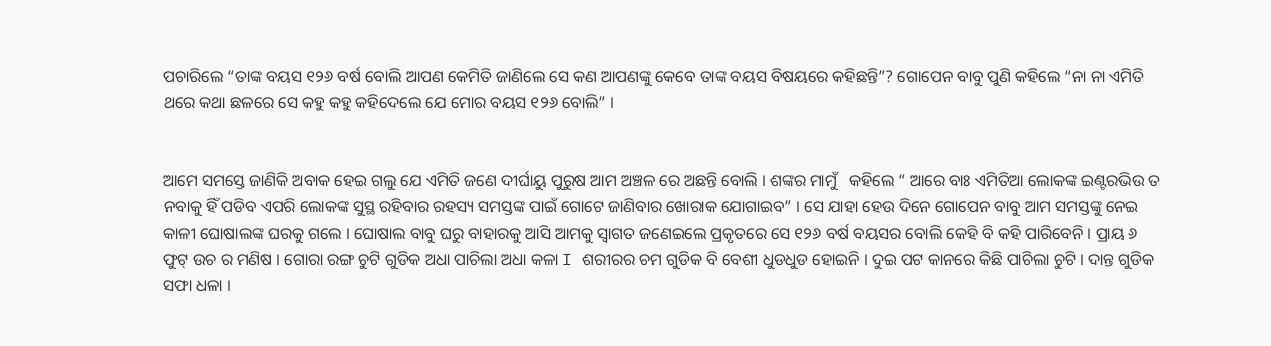ପଚାରିଲେ “ତାଙ୍କ ବୟସ ୧୨୬ ବର୍ଷ ବୋଲି ଆପଣ କେମିତି ଜାଣିଲେ ସେ କଣ ଆପଣଙ୍କୁ କେବେ ତାଙ୍କ ବୟସ ବିଷୟରେ କହିଛନ୍ତି”? ଗୋପେନ ବାବୁ ପୁଣି କହିଲେ “ନା ନା ଏମିତି ଥରେ କଥା ଛଳରେ ସେ କହୁ କହୁ କହିଦେଲେ ଯେ ମୋର ବୟସ ୧୨୬ ବୋଲି” ।


ଆମେ ସମସ୍ତେ ଜାଣିକି ଅବାକ ହେଇ ଗଲୁ ଯେ ଏମିତି ଜଣେ ଦୀର୍ଘାୟୁ ପୁରୁଷ ଆମ ଅଞ୍ଚଳ ରେ ଅଛନ୍ତି ବୋଲି । ଶଙ୍କର ମାମୁଁ   କହିଲେ “ ଆରେ ବାଃ ଏମିତିଆ ଲୋକଙ୍କ ଇଣ୍ଟରଭିଉ ତ ନବାକୁ ହିଁ ପଡିବ ଏପରି ଲୋକଙ୍କ ସୁସ୍ଥ ରହିବାର ରହସ୍ୟ ସମସ୍ତଙ୍କ ପାଇଁ ଗୋଟେ ଜାଣିବାର ଖୋରାକ ଯୋଗାଇବ” । ସେ ଯାହା ହେଉ ଦିନେ ଗୋପେନ ବାବୁ ଆମ ସମସ୍ତଙ୍କୁ ନେଇ କାଳୀ ଘୋଷାଲଙ୍କ ଘରକୁ ଗଲେ । ଘୋଷାଲ ବାବୁ ଘରୁ ବାହାରକୁ ଆସି ଆମକୁ ସ୍ଵାଗତ ଜଣେଇଲେ ପ୍ରକୃତରେ ସେ ୧୨୬ ବର୍ଷ ବୟସର ବୋଲି କେହି ବି କହି ପାରିବେନି । ପ୍ରାୟ ୬ ଫୁଟ୍ ଉଚ ର ମଣିଷ । ଗୋରା ରଙ୍ଗ ଚୁଟି ଗୁଡିକ ଅଧା ପାଚିଲା ଅଧା କଳା I ଶରୀରର ଚମ ଗୁଡିକ ବି ବେଶୀ ଧୁଡଧୁଡ ହୋଇନି । ଦୁଇ ପଟ କାନରେ କିଛି ପାଚିଲା ଚୁଟି । ଦାନ୍ତ ଗୁଡିକ ସଫା ଧଳା ।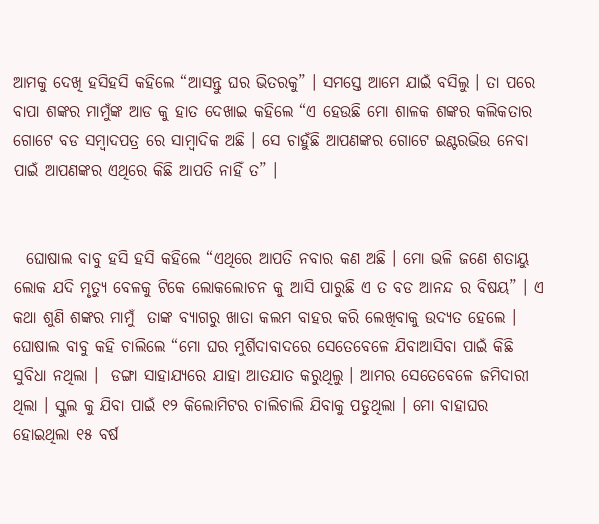ଆମକୁ ଦେଖି ହସିହସି କହିଲେ “ଆସନ୍ତୁ ଘର ଭିତରକୁ” । ସମସ୍ତେ ଆମେ ଯାଇଁ ବସିଲୁ । ତା ପରେ ବାପା ଶଙ୍କର ମାମୁଁଙ୍କ ଆଡ କୁ ହାତ ଦେଖାଇ କହିଲେ “ଏ ହେଉଛି ମୋ ଶାଳକ ଶଙ୍କର କଲିକତାର ଗୋଟେ ବଡ ସମ୍ବାଦପତ୍ର ରେ ସାମ୍ବାଦିକ ଅଛି । ସେ ଚାହୁଁଛି ଆପଣଙ୍କର ଗୋଟେ ଇଣ୍ଟରଭିଉ ନେବା ପାଇଁ ଆପଣଙ୍କର ଏଥିରେ କିଛି ଆପତି ନାହିଁ ତ” ।


  ଘୋଷାଲ ବାବୁ ହସି ହସି କହିଲେ “ଏଥିରେ ଆପତି ନବାର କଣ ଅଛି । ମୋ ଭଳି ଜଣେ ଶତାୟୁ ଲୋକ ଯଦି ମୃତ୍ୟୁ ବେଳକୁ ଟିକେ ଲୋକଲୋଚନ କୁ ଆସି ପାରୁଛି ଏ ତ ବଡ ଆନନ୍ଦ ର ବିଷୟ” । ଏ କଥା ଶୁଣି ଶଙ୍କର ମାମୁଁ  ତାଙ୍କ ବ୍ୟାଗରୁ ଖାତା କଲମ ବାହର କରି ଲେଖିବାକୁ ଉଦ୍ୟତ ହେଲେ । ଘୋଷାଲ ବାବୁ କହି ଚାଲିଲେ “ମୋ ଘର ମୁର୍ଶିଦାବାଦରେ ସେତେବେଳେ ଯିବାଆସିବା ପାଇଁ କିଛି ସୁବିଧା ନଥିଲା ।  ଡଙ୍ଗା ସାହାଯ୍ୟରେ ଯାହା ଆତଯାତ କରୁଥିଲୁ । ଆମର ସେତେବେଳେ ଜମିଦାରୀ ଥିଲା । ସ୍କୁଲ କୁ ଯିବା ପାଇଁ ୧୨ କିଲୋମିଟର ଚାଲିଚାଲି ଯିବାକୁ ପଡୁଥିଲା । ମୋ ବାହାଘର ହୋଇଥିଲା ୧୫ ବର୍ଷ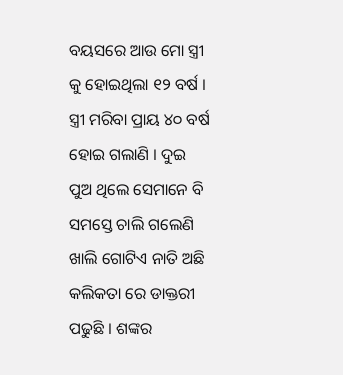ବୟସରେ ଆଉ ମୋ ସ୍ତ୍ରୀ କୁ ହୋଇଥିଲା ୧୨ ବର୍ଷ । ସ୍ତ୍ରୀ ମରିବା ପ୍ରାୟ ୪୦ ବର୍ଷ ହୋଇ ଗଲାଣି । ଦୁଇ ପୁଅ ଥିଲେ ସେମାନେ ବି ସମସ୍ତେ ଚାଲି ଗଲେଣି ଖାଲି ଗୋଟିଏ ନାତି ଅଛି କଲିକତା ରେ ଡାକ୍ତରୀ ପଢୁଛି । ଶଙ୍କର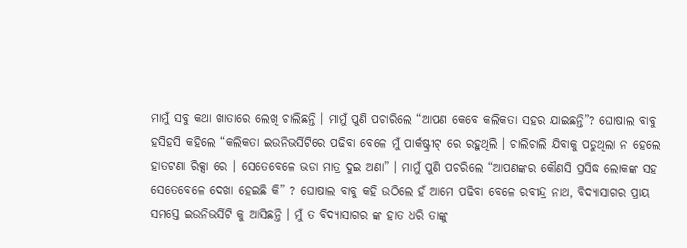ମାମୁଁ ସବୁ କଥା ଖାତାରେ ଲେଖି ଚାଲିଛନ୍ତି । ମାମୁଁ ପୁଣି ପଚାରିଲେ “ଆପଣ କେବେ କଲିକତା ସହର ଯାଇଛନ୍ତି”? ଘୋଷାଲ ବାବୁ ହସିହସି କହିଲେ “କଲିକତା ଇଉନିଭର୍ସିଟିରେ ପଢିବା ବେଳେ ମୁଁ ପାର୍କଷ୍ଟ୍ରୀଟ୍ ରେ ରହୁଥିଲି । ଚାଲିଚାଲି ଯିବାକୁ ପଡୁଥିଲା ନ ହେଲେ ହାତଟଣା ରିକ୍ସା ରେ । ସେତେବେଳେ ଭଡା ମାତ୍ର ଦୁଇ ଅଣା” । ମାମୁଁ ପୁଣି ପଚରିଲେ “ଆପଣଙ୍କର କୌଣସି ପ୍ରସିଦ୍ଧ ଲୋକଙ୍କ ସହ ସେତେବେଳେ ଦେଖା ହେଇଛି କି” ? ଘୋଷାଲ ବାବୁ କହି ଉଠିଲେ ହଁ ଆମେ ପଢିବା ବେଳେ ରବୀନ୍ଦ୍ର ନାଥ, ବିଦ୍ୟାସାଗର ପ୍ରାୟ ସମସ୍ତେ ଇଉନିଭର୍ସିଟି କୁ ଆସିଛନ୍ତି । ମୁଁ ତ ବିଦ୍ୟାସାଗର ଙ୍କ ହାତ ଧରି ତାଙ୍କୁ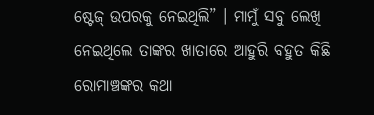ଷ୍ଟେଜ୍ ଉପରକୁ ନେଇଥିଲି” । ମାମୁଁ ସବୁ ଲେଖି ନେଇଥିଲେ ତାଙ୍କର ଖାତାରେ ଆହୁରି ବହୁତ କିଛି ରୋମାଞ୍ଚଙ୍କର କଥା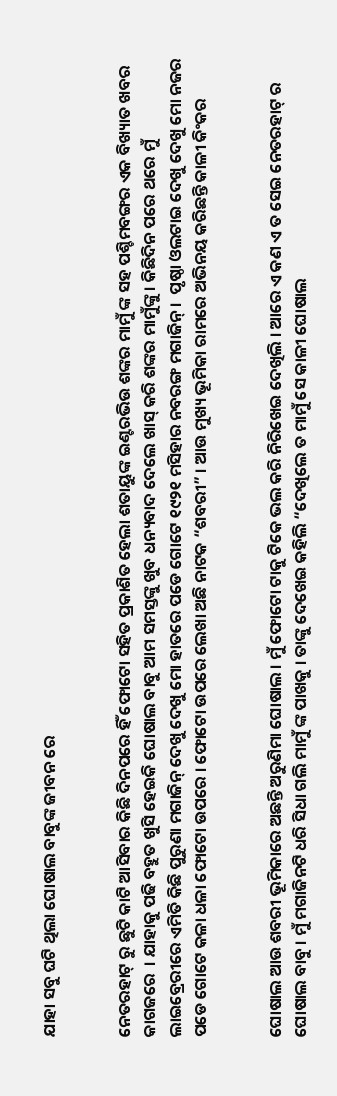ଯାହା ସବୁ ଘଟି ଥିଲା ଘୋଷାଲ ବାବୁଙ୍କ ଜୀବନ ରେ


ନେତରହାଟ୍ ରୁ ଛୁଟି କାଟି ଆସିବାର କିଛି ଦିନପରେ ହିଁ ଫୋଟୋ ସହିତ ପ୍ରକାଶିତ ହେଲା ଶତାୟୁଙ୍କ ଇଣ୍ଟରଭିଉ ଶଙ୍କର ମାମୁଁ ଙ୍କ ସହ ପଶ୍ଚିମବଙ୍ଗର ଏକ ବିଖ୍ୟାତ ଖବର କାଗଜରେ  । ଯାହାକୁ ପଢି ବହୁତ ଖୁସି ହେଇକି ଘୋଷାଲ ବାବୁ ଆମ ସମସ୍ତଙ୍କୁ ଖୁବ ଧନ୍ୟବାଦ ଦେଲେ ଖାସ୍ କରି ଶଙ୍କର ମାମୁଁଙ୍କୁ । କିଛିଦିନ ପରେ ଥରେ ମୁଁ ଲାଇବ୍ରେରୀରେ ଏମିତି କିଛି ପୁରୁଣା ମଗାଜିନ୍ ଦେଖୁ ଦେଖୁ ମୋ ହାତରେ ପଡେ ଗୋଟେ ୧୯୨୧ ମସିହାର ନବରଙ୍ଗ ମଗାଜିନ୍ ।  ପୃଷ୍ଠା ଓଲଟାଇ ଦେଖୁ ଦେଖୁ ମୋ ନଜର ପଡେ ଗୋଟେ କଳା ଧଳା ଫୋଟୋ ଉପରେ । ଫୋଟୋ ଉପରେ ଲେଖା ଅଛି ନାଟକ “ଶବରୀ” । ଆଉ ମୁଖ୍ୟ ଭୂମିକା ରାମରେ ଅଭିନୟ କରିଛନ୍ତି କାଳୀ କିଂକର


ଘୋଷାଲ ଆଉ ଶବରୀ ଭୂମିକାରେ ଅଛନ୍ତି ଅରୁଣିମା ଘୋଷାଲ । ମୁଁ ଫୋଟୋ ଟାକୁ ଟିକେ ଭଲ କରି ନିରିଖେଇ ଦେଖିଲି । ଆରେ ଏ କଣ ଏ ତ ସେଇ ନେତରହାଟ୍ ର ଘୋଷାଲ ବାବୁ । ମୁଁ ମଗାଜିନଟି ଧରି ସିଧା ଗଲି ମାମୁଁ ଙ୍କ ପାଖକୁ । ତାଙ୍କୁ ଦେଖେଇ କହିଲି “ଦେଖିଲେ ତ ମାମୁଁ ସେ କାଳୀ ଘୋଷାଲ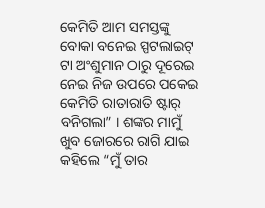କେମିତି ଆମ ସମସ୍ତଙ୍କୁ ବୋକା ବନେଇ ସ୍ପଟଲାଇଟ୍ ଟା ଅଂଶୁମାନ ଠାରୁ ଦୂରେଇ ନେଇ ନିଜ ଉପରେ ପକେଇ କେମିତି ରାତାରାତି ଷ୍ଟାର୍ ବନିଗଲା” । ଶଙ୍କର ମାମୁଁ  ଖୁବ ଜୋରରେ ରାଗି ଯାଇ କହିଲେ “ମୁଁ ତାର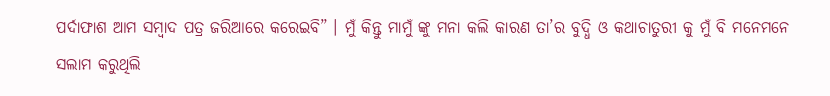ପର୍ଦାଫାଶ ଆମ ସମ୍ବାଦ ପତ୍ର ଜରିଆରେ କରେଇବି” । ମୁଁ କିନ୍ତୁ ମାମୁଁ ଙ୍କୁ ମନା କଲି କାରଣ ତା’ର ବୁଦ୍ଧି ଓ କଥାଚାତୁରୀ କୁ ମୁଁ ବି ମନେମନେ ସଲାମ କରୁଥିଲି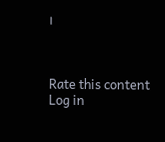।



Rate this content
Log in